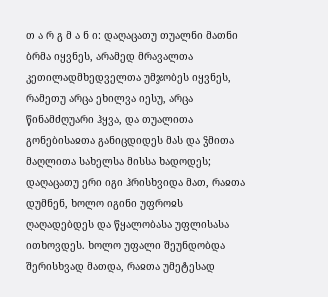თ ა რ გ მ ა ნ ი: დაღაცათუ თუალნი მათნი ბრმა იყვნეს, არამედ მრავალთა კეთილადმხედველთა უმჯობეს იყვნეს, რამეთუ არცა ეხილვა იესუ, არცა წინამძღუარი ჰყვა, და თუალითა გონებისაჲთა განიცდიდეს მას და ჴმითა მაღლითა სახელსა მისსა ხადოდეს; დაღაცათუ ერი იგი ჰრისხვიდა მათ, რაჲთა დუმნენ, ხოლო იგინი უფროჲს ღაღადებდეს და წყალობასა უფლისასა ითხოვდეს. ხოლო უფალი შეუნდობდა შერისხვად მათდა, რაჲთა უმეტესად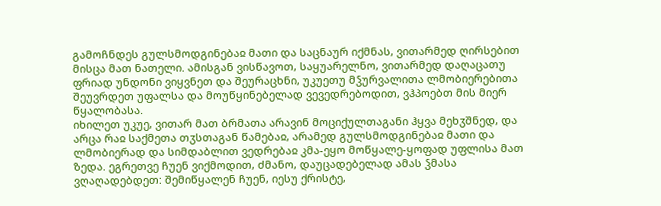გამოჩნდეს გულსმოდგინებაჲ მათი და საცნაურ იქმნას, ვითარმედ ღირსებით მისცა მათ ნათელი. ამისგან ვისწავოთ, საყუარელნო, ვითარმედ დაღაცათუ ფრიად უნდონი ვიყვნეთ და შეურაცხნი, უკუეთუ მჴურვალითა ლმობიერებითა შეუვრდეთ უფალსა და მოუწყინებელად ვევედრებოდით, ვჰპოებთ მის მიერ წყალობასა.
იხილეთ უკუე, ვითარ მათ ბრმათა არავინ მოციქულთაგანი ჰყვა მეხჳშნედ, და არცა რაჲ საქმეთა თჳსთაგან წამებაჲ, არამედ გულსმოდგინებაჲ მათი და ლმობიერად და სიმდაბლით ვედრებაჲ კმა-ეყო მოწყალე-ყოფად უფლისა მათ ზედა. ეგრეთვე ჩუენ ვიქმოდით, ძმანო, დაუცადებელად ამას ჴმასა ვღაღადებდეთ: შემიწყალენ ჩუენ, იესუ ქრისტე,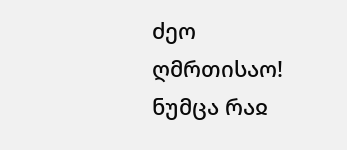ძეო ღმრთისაო! ნუმცა რაჲ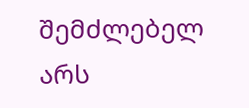შემძლებელ არს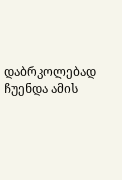დაბრკოლებად ჩუენდა ამის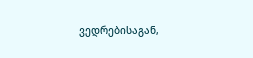ვედრებისაგან,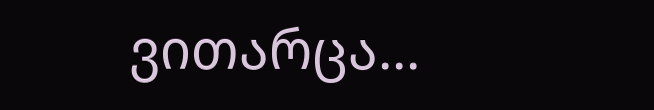ვითარცა...